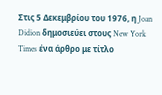Στις 5 Δεκεμβρίου του 1976, η Joan Didion δημοσιεύει στους New York Times ένα άρθρο με τίτλο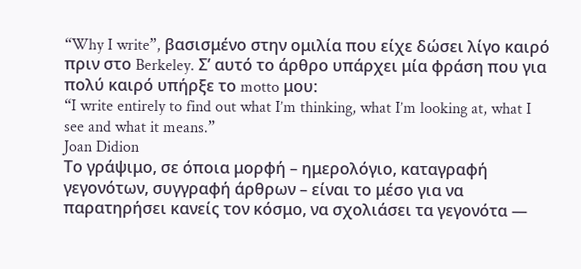“Why I write”, βασισμένο στην ομιλία που είχε δώσει λίγο καιρό πριν στο Berkeley. Σ’ αυτό το άρθρο υπάρχει μία φράση που για πολύ καιρό υπήρξε το motto μου:
“I write entirely to find out what I’m thinking, what I’m looking at, what I see and what it means.”
Joan Didion
Το γράψιμο, σε όποια μορφή – ημερολόγιο, καταγραφή γεγονότων, συγγραφή άρθρων – είναι το μέσο για να παρατηρήσει κανείς τον κόσμο, να σχολιάσει τα γεγονότα —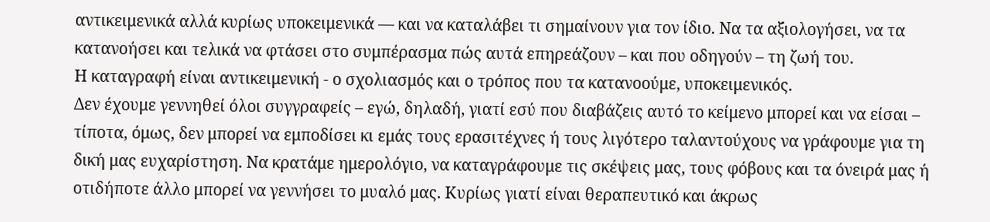αντικειμενικά αλλά κυρίως υποκειμενικά — και να καταλάβει τι σημαίνουν για τον ίδιο. Nα τα αξιολογήσει, να τα κατανοήσει και τελικά να φτάσει στο συμπέρασμα πώς αυτά επηρεάζουν – και που οδηγούν – τη ζωή του.
Η καταγραφή είναι αντικειμενική - ο σχολιασμός και ο τρόπος που τα κατανοούμε, υποκειμενικός.
Δεν έχουμε γεννηθεί όλοι συγγραφείς – εγώ, δηλαδή, γιατί εσύ που διαβάζεις αυτό το κείμενο μπορεί και να είσαι – τίποτα, όμως, δεν μπορεί να εμποδίσει κι εμάς τους ερασιτέχνες ή τους λιγότερο ταλαντούχους να γράφουμε για τη δική μας ευχαρίστηση. Να κρατάμε ημερολόγιο, να καταγράφουμε τις σκέψεις μας, τους φόβους και τα όνειρά μας ή οτιδήποτε άλλο μπορεί να γεννήσει το μυαλό μας. Κυρίως γιατί είναι θεραπευτικό και άκρως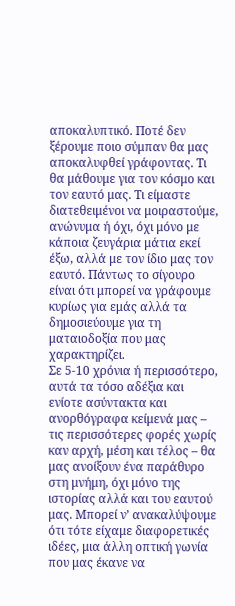αποκαλυπτικό. Ποτέ δεν ξέρουμε ποιο σύμπαν θα μας αποκαλυφθεί γράφοντας. Τι θα μάθουμε για τον κόσμο και τον εαυτό μας. Τι είμαστε διατεθειμένοι να μοιραστούμε, ανώνυμα ή όχι, όχι μόνο με κάποια ζευγάρια μάτια εκεί έξω, αλλά με τον ίδιο μας τον εαυτό. Πάντως το σίγουρο είναι ότι μπορεί να γράφουμε κυρίως για εμάς αλλά τα δημοσιεύουμε για τη ματαιοδοξία που μας χαρακτηρίζει.
Σε 5-10 χρόνια ή περισσότερο, αυτά τα τόσο αδέξια και ενίοτε ασύντακτα και ανορθόγραφα κείμενά μας – τις περισσότερες φορές χωρίς καν αρχή, μέση και τέλος – θα μας ανοίξουν ένα παράθυρο στη μνήμη, όχι μόνο της ιστορίας αλλά και του εαυτού μας. Μπορεί ν’ ανακαλύψουμε ότι τότε είχαμε διαφορετικές ιδέες, μια άλλη οπτική γωνία που μας έκανε να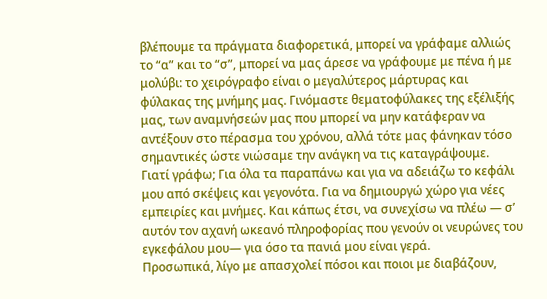βλέπουμε τα πράγματα διαφορετικά, μπορεί να γράφαμε αλλιώς το “α” και το “σ”, μπορεί να μας άρεσε να γράφουμε με πένα ή με μολύβι: το χειρόγραφο είναι ο μεγαλύτερος μάρτυρας και φύλακας της μνήμης μας. Γινόμαστε θεματοφύλακες της εξέλιξής μας, των αναμνήσεών μας που μπορεί να μην κατάφεραν να αντέξουν στο πέρασμα του χρόνου, αλλά τότε μας φάνηκαν τόσο σημαντικές ώστε νιώσαμε την ανάγκη να τις καταγράψουμε.
Γιατί γράφω; Για όλα τα παραπάνω και για να αδειάζω το κεφάλι μου από σκέψεις και γεγονότα. Για να δημιουργώ χώρο για νέες εμπειρίες και μνήμες. Και κάπως έτσι, να συνεχίσω να πλέω — σ’ αυτόν τον αχανή ωκεανό πληροφορίας που γενούν οι νευρώνες του εγκεφάλου μου— για όσο τα πανιά μου είναι γερά.
Προσωπικά, λίγο με απασχολεί πόσοι και ποιοι με διαβάζουν,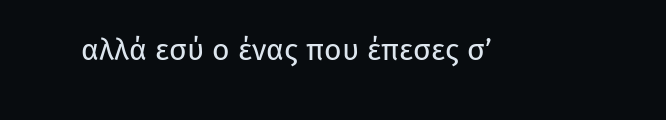αλλά εσύ ο ένας που έπεσες σ’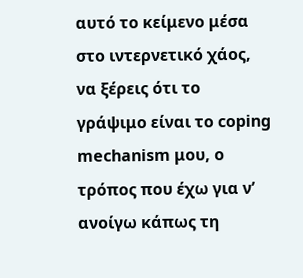αυτό το κείμενο μέσα στο ιντερνετικό χάος, να ξέρεις ότι το γράψιμο είναι το coping mechanism μου, ο τρόπος που έχω για ν’ ανοίγω κάπως τη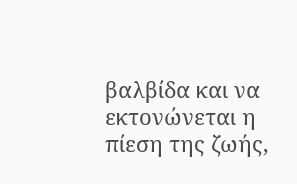βαλβίδα και να εκτονώνεται η πίεση της ζωής,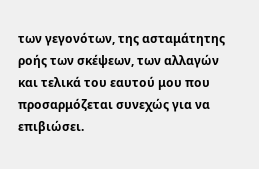των γεγονότων, της ασταμάτητης ροής των σκέψεων, των αλλαγών και τελικά του εαυτού μου που προσαρμόζεται συνεχώς για να επιβιώσει.